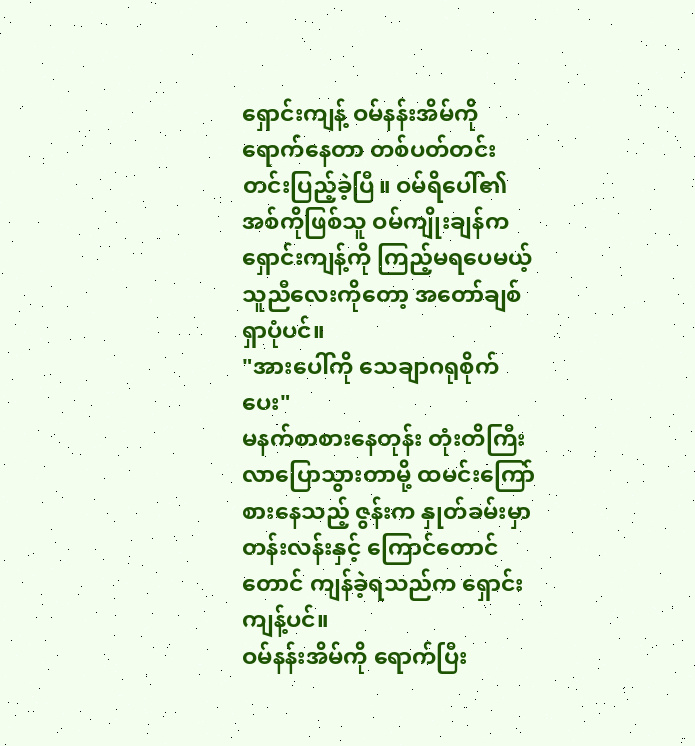ရှောင်းကျန့် ဝမ်နန်းအိမ်ကို ရောက်နေတာ တစ်ပတ်တင်းတင်းပြည့်ခဲ့ပြီ။ ဝမ်ရိပေါ်၏ အစ်ကိုဖြစ်သူ ဝမ်ကျိုးချန်က ရှောင်းကျန့်ကို ကြည့်မရပေမယ့် သူညီလေးကိုတော့ အတော်ချစ်ရှာပုံပင်။
"အားပေါ်ကို သေချာဂရုစိုက်ပေး"
မနက်စာစားနေတုန်း တုံးတိကြီးလာပြောသွားတာမို့ ထမင်းကြော်စားနေသည့် ဇွန်းက နှုတ်ခမ်းမှာ တန်းလန်းနှင့် ကြောင်တောင်တောင် ကျန်ခဲ့ရသည်က ရှောင်းကျန့်ပင်။
ဝမ်နန်းအိမ်ကို ရောက်ပြီး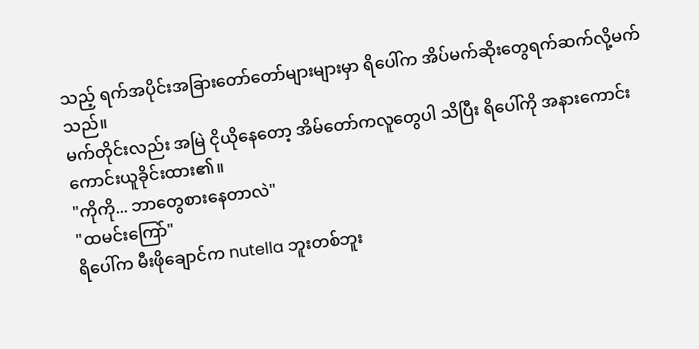သည့် ရက်အပိုင်းအခြားတော်တော်များများမှာ ရိပေါ်က အိပ်မက်ဆိုးတွေရက်ဆက်လို့မက်သည်။
မက်တိုင်းလည်း အမြဲ ငိုယိုနေတော့ အိမ်တော်ကလူတွေပါ သိပြီး ရိပေါ်ကို အနားကောင်းကောင်းယူခိုင်းထား၏။
"ကိုကို... ဘာတွေစားနေတာလဲ"
"ထမင်းကြော်"
ရိပေါ်က မီးဖိုချောင်က nutella ဘူးတစ်ဘူး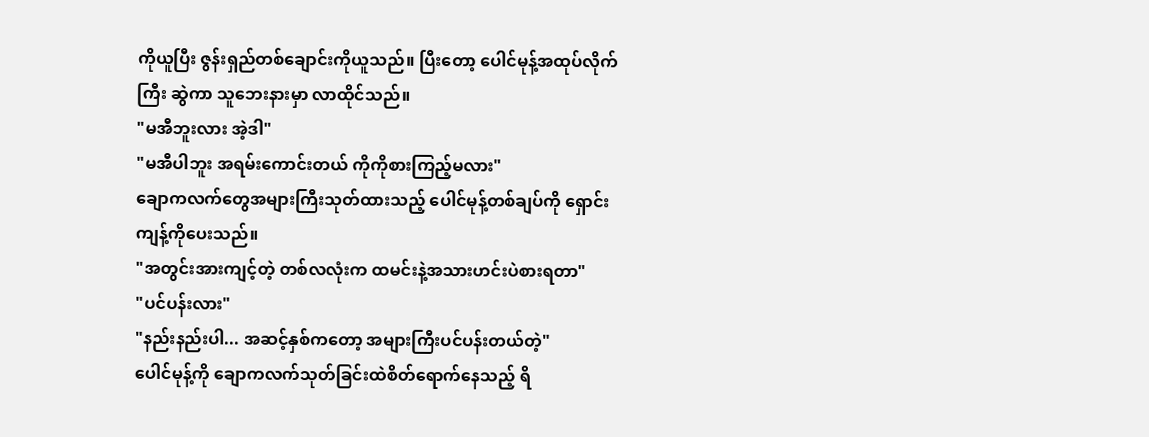ကိုယူပြီး ဇွန်းရှည်တစ်ချောင်းကိုယူသည်။ ပြီးတော့ ပေါင်မုန့်အထုပ်လိုက်ကြီး ဆွဲကာ သူဘေးနားမှာ လာထိုင်သည်။
"မအီဘူးလား အဲ့ဒါ"
"မအီပါဘူး အရမ်းကောင်းတယ် ကိုကိုစားကြည့်မလား"
ချောကလက်တွေအများကြီးသုတ်ထားသည့် ပေါင်မုန့်တစ်ချပ်ကို ရှောင်းကျန့်ကိုပေးသည်။
"အတွင်းအားကျင့်တဲ့ တစ်လလုံးက ထမင်းနဲ့အသားဟင်းပဲစားရတာ"
"ပင်ပန်းလား"
"နည်းနည်းပါ... အဆင့်နှစ်ကတော့ အများကြီးပင်ပန်းတယ်တဲ့"
ပေါင်မုန့်ကို ချောကလက်သုတ်ခြင်းထဲစိတ်ရောက်နေသည့် ရိ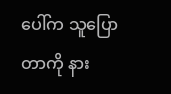ပေါ်က သူပြောတာကို နား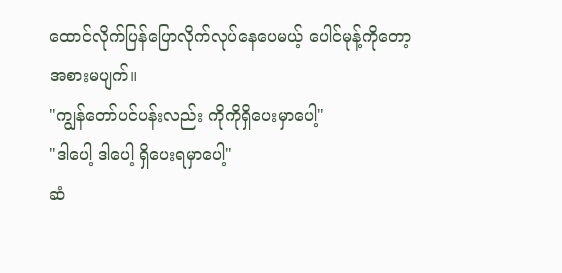ထောင်လိုက်ပြန်ပြောလိုက်လုပ်နေပေမယ့် ပေါင်မုန့်ကိုတော့ အစားမပျက်။
"ကျွန်တော်ပင်ပန်းလည်း ကိုကိုရှိပေးမှာပေါ့"
"ဒါပေါ့ ဒါပေါ့ ရှိပေးရမှာပေါ့"
ဆံ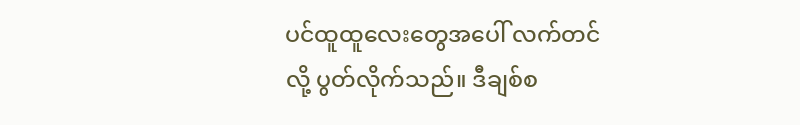ပင်ထူထူလေးတွေအပေါ် လက်တင်လို့ ပွတ်လိုက်သည်။ ဒီချစ်စ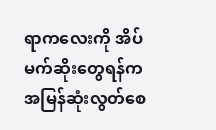ရာကလေးကို အိပ်မက်ဆိုးတွေရန်က အမြန်ဆုံးလွတ်စေ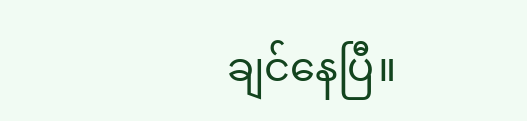ချင်နေပြီ။